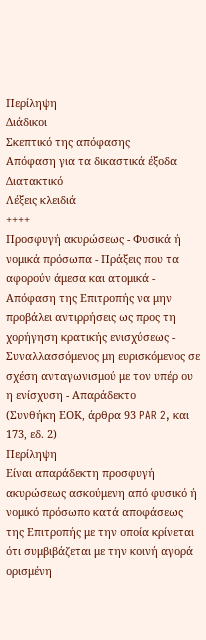Περίληψη
Διάδικοι
Σκεπτικό της απόφασης
Απόφαση για τα δικαστικά έξοδα
Διατακτικό
Λέξεις κλειδιά
++++
Προσφυγή ακυρώσεως - Φυσικά ή νομικά πρόσωπα - Πράξεις που τα αφορούν άμεσα και ατομικά - Απόφαση της Επιτροπής να μην προβάλει αντιρρήσεις ως προς τη χορήγηση κρατικής ενισχύσεως - Συναλλασσόμενος μη ευρισκόμενος σε σχέση ανταγωνισμού με τον υπέρ ου η ενίσχυση - Απαράδεκτο
(Συνθήκη ΕΟΚ, άρθρα 93 PAR 2, και 173, εδ. 2)
Περίληψη
Είναι απαράδεκτη προσφυγή ακυρώσεως ασκούμενη από φυσικό ή νομικό πρόσωπο κατά αποφάσεως της Επιτροπής με την οποία κρίνεται ότι συμβιβάζεται με την κοινή αγορά ορισμένη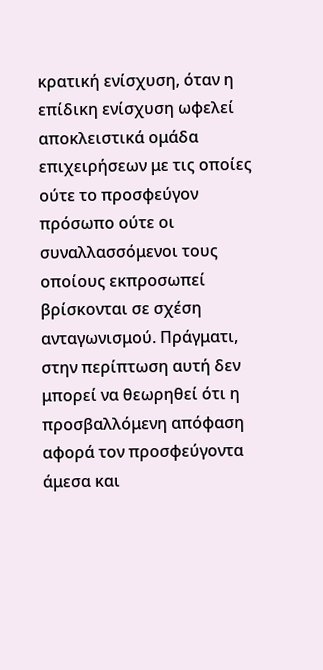κρατική ενίσχυση, όταν η επίδικη ενίσχυση ωφελεί αποκλειστικά ομάδα επιχειρήσεων με τις οποίες ούτε το προσφεύγον πρόσωπο ούτε οι συναλλασσόμενοι τους οποίους εκπροσωπεί βρίσκονται σε σχέση ανταγωνισμού. Πράγματι, στην περίπτωση αυτή δεν μπορεί να θεωρηθεί ότι η προσβαλλόμενη απόφαση αφορά τον προσφεύγοντα άμεσα και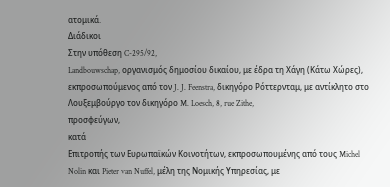ατομικά.
Διάδικοι
Στην υπόθεση C-295/92,
Landbouwschap, οργανισμός δημοσίου δικαίου, με έδρα τη Χάγη (Κάτω Χώρες), εκπροσωπούμενος από τον J. J. Feenstra, δικηγόρο Ρόττερνταμ, με αντίκλητο στο Λουξεμβούργο τον δικηγόρο M. Loesch, 8, rue Zithe,
προσφεύγων,
κατά
Επιτροπής των Ευρωπαϊκών Κοινοτήτων, εκπροσωπουμένης από τους Michel Nolin και Pieter van Nuffel, μέλη της Νομικής Υπηρεσίας, με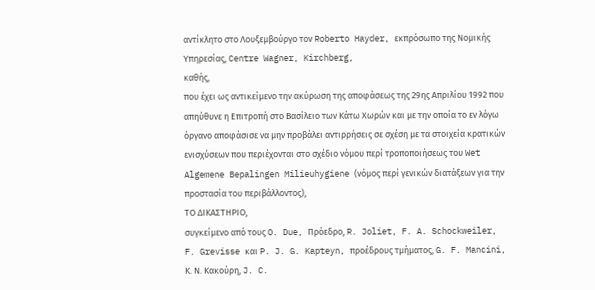αντίκλητο στο Λουξεμβούργο τον Roberto Hayder, εκπρόσωπο της Νομικής Υπηρεσίας, Centre Wagner, Kirchberg,
καθής,
που έχει ως αντικείμενο την ακύρωση της αποφάσεως της 29ης Απριλίου 1992 που απηύθυνε η Επιτροπή στο Βασίλειο των Κάτω Χωρών και με την οποία το εν λόγω όργανο αποφάσισε να μην προβάλει αντιρρήσεις σε σχέση με τα στοιχεία κρατικών ενισχύσεων που περιέχονται στο σχέδιο νόμου περί τροποποιήσεως του Wet Algemene Bepalingen Milieuhygiene (νόμος περί γενικών διατάξεων για την προστασία του περιβάλλοντος),
ΤΟ ΔΙΚΑΣΤΗΡΙΟ,
συγκείμενο από τους O. Due, Πρόεδρο, R. Joliet, F. A. Schockweiler, F. Grevisse και P. J. G. Kapteyn, προέδρους τμήματος, G. F. Mancini, Κ. Ν. Κακούρη, J. C.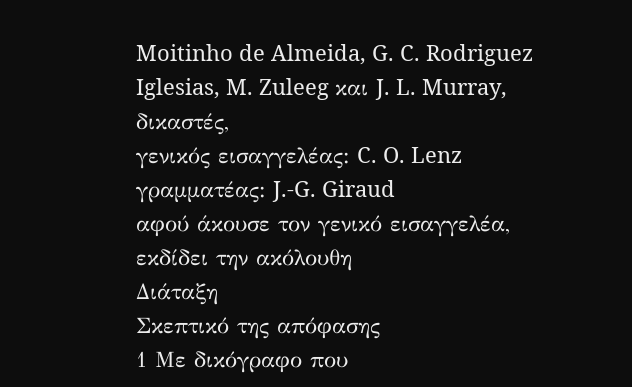Moitinho de Almeida, G. C. Rodriguez Iglesias, M. Zuleeg και J. L. Murray, δικαστές,
γενικός εισαγγελέας: C. O. Lenz
γραμματέας: J.-G. Giraud
αφού άκουσε τον γενικό εισαγγελέα,
εκδίδει την ακόλουθη
Διάταξη
Σκεπτικό της απόφασης
1 Με δικόγραφο που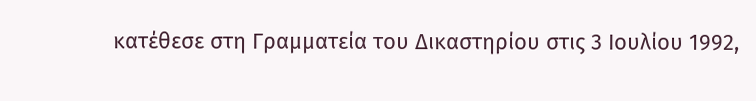κατέθεσε στη Γραμματεία του Δικαστηρίου στις 3 Ιουλίου 1992,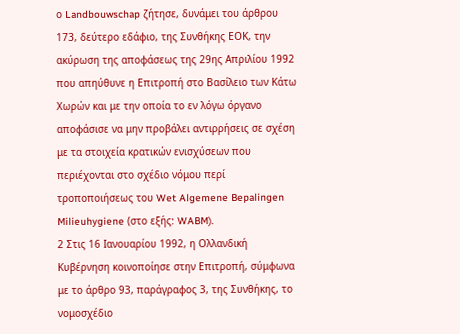ο Landbouwschap ζήτησε, δυνάμει του άρθρου 173, δεύτερο εδάφιο, της Συνθήκης ΕΟΚ, την ακύρωση της αποφάσεως της 29ης Απριλίου 1992 που απηύθυνε η Επιτροπή στο Βασίλειο των Κάτω Χωρών και με την οποία το εν λόγω όργανο αποφάσισε να μην προβάλει αντιρρήσεις σε σχέση με τα στοιχεία κρατικών ενισχύσεων που περιέχονται στο σχέδιο νόμου περί τροποποιήσεως του Wet Algemene Bepalingen Milieuhygiene (στο εξής: WABM).
2 Στις 16 Ιανουαρίου 1992, η Ολλανδική Κυβέρνηση κοινοποίησε στην Επιτροπή, σύμφωνα με το άρθρο 93, παράγραφος 3, της Συνθήκης, το νομοσχέδιο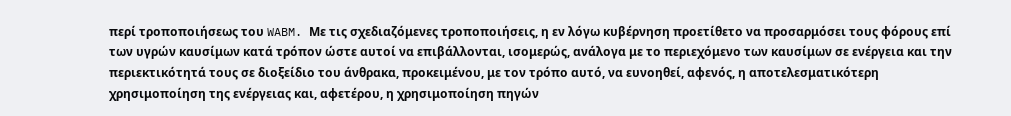περί τροποποιήσεως του WABM. Με τις σχεδιαζόμενες τροποποιήσεις, η εν λόγω κυβέρνηση προετίθετο να προσαρμόσει τους φόρους επί των υγρών καυσίμων κατά τρόπον ώστε αυτοί να επιβάλλονται, ισομερώς, ανάλογα με το περιεχόμενο των καυσίμων σε ενέργεια και την περιεκτικότητά τους σε διοξείδιο του άνθρακα, προκειμένου, με τον τρόπο αυτό, να ευνοηθεί, αφενός, η αποτελεσματικότερη χρησιμοποίηση της ενέργειας και, αφετέρου, η χρησιμοποίηση πηγών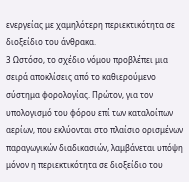ενεργείας με χαμηλότερη περιεκτικότητα σε διοξείδιο του άνθρακα.
3 Ωστόσο, το σχέδιο νόμου προβλέπει μια σειρά αποκλίσεις από το καθιερούμενο σύστημα φορολογίας. Πρώτον, για τον υπολογισμό του φόρου επί των καταλοίπων αερίων, που εκλύονται στο πλαίσιο ορισμένων παραγωγικών διαδικασιών, λαμβάνεται υπόψη μόνον η περιεκτικότητα σε διοξείδιο του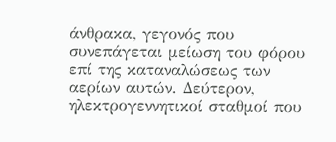άνθρακα, γεγονός που συνεπάγεται μείωση του φόρου επί της καταναλώσεως των αερίων αυτών. Δεύτερον, ηλεκτρογεννητικοί σταθμοί που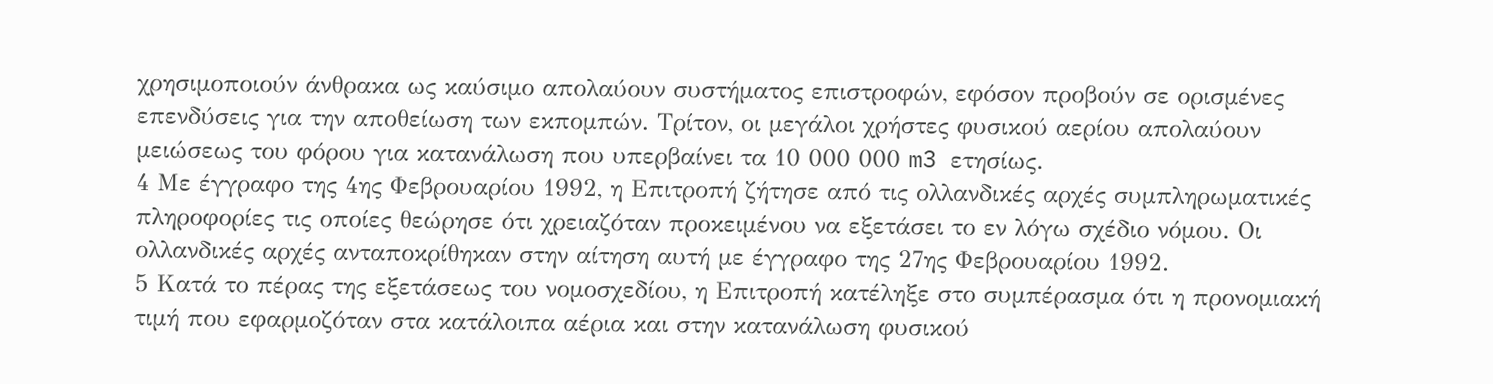χρησιμοποιούν άνθρακα ως καύσιμο απολαύουν συστήματος επιστροφών, εφόσον προβούν σε ορισμένες επενδύσεις για την αποθείωση των εκπομπών. Τρίτον, οι μεγάλοι χρήστες φυσικού αερίου απολαύουν μειώσεως του φόρου για κατανάλωση που υπερβαίνει τα 10 000 000 m3 ετησίως.
4 Με έγγραφο της 4ης Φεβρουαρίου 1992, η Επιτροπή ζήτησε από τις ολλανδικές αρχές συμπληρωματικές πληροφορίες τις οποίες θεώρησε ότι χρειαζόταν προκειμένου να εξετάσει το εν λόγω σχέδιο νόμου. Οι ολλανδικές αρχές ανταποκρίθηκαν στην αίτηση αυτή με έγγραφο της 27ης Φεβρουαρίου 1992.
5 Κατά το πέρας της εξετάσεως του νομοσχεδίου, η Επιτροπή κατέληξε στο συμπέρασμα ότι η προνομιακή τιμή που εφαρμοζόταν στα κατάλοιπα αέρια και στην κατανάλωση φυσικού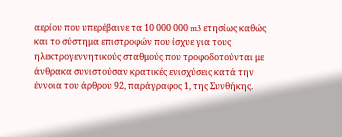αερίου που υπερέβαινε τα 10 000 000 m3 ετησίως καθώς και το σύστημα επιστροφών που ίσχυε για τους ηλεκτρογεννητικούς σταθμούς που τροφοδοτούνται με άνθρακα συνιστούσαν κρατικές ενισχύσεις κατά την έννοια του άρθρου 92, παράγραφος 1, της Συνθήκης.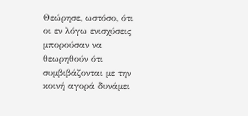Θεώρησε, ωστόσο, ότι οι εν λόγω ενισχύσεις μπορούσαν να θεωρηθούν ότι συμβιβάζονται με την κοινή αγορά δυνάμει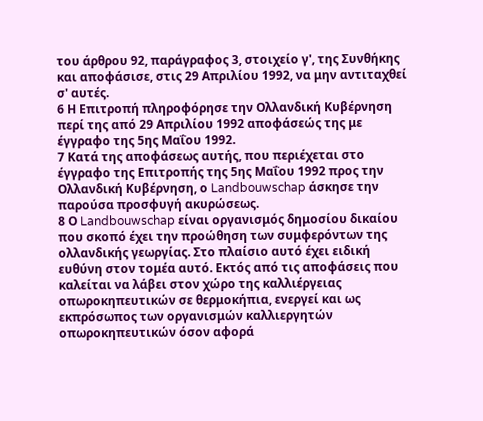του άρθρου 92, παράγραφος 3, στοιχείο γ', της Συνθήκης και αποφάσισε, στις 29 Απριλίου 1992, να μην αντιταχθεί σ' αυτές.
6 Η Επιτροπή πληροφόρησε την Ολλανδική Κυβέρνηση περί της από 29 Απριλίου 1992 αποφάσεώς της με έγγραφο της 5ης Μαΐου 1992.
7 Κατά της αποφάσεως αυτής, που περιέχεται στο έγγραφο της Επιτροπής της 5ης Μαΐου 1992 προς την Ολλανδική Κυβέρνηση, ο Landbouwschap άσκησε την παρούσα προσφυγή ακυρώσεως.
8 Ο Landbouwschap είναι οργανισμός δημοσίου δικαίου που σκοπό έχει την προώθηση των συμφερόντων της ολλανδικής γεωργίας. Στο πλαίσιο αυτό έχει ειδική ευθύνη στον τομέα αυτό. Εκτός από τις αποφάσεις που καλείται να λάβει στον χώρο της καλλιέργειας οπωροκηπευτικών σε θερμοκήπια, ενεργεί και ως εκπρόσωπος των οργανισμών καλλιεργητών οπωροκηπευτικών όσον αφορά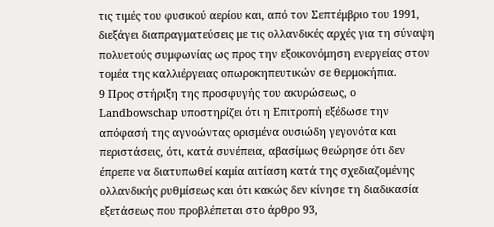τις τιμές του φυσικού αερίου και, από τον Σεπτέμβριο του 1991, διεξάγει διαπραγματεύσεις με τις ολλανδικές αρχές για τη σύναψη πολυετούς συμφωνίας ως προς την εξοικονόμηση ενεργείας στον τομέα της καλλιέργειας οπωροκηπευτικών σε θερμοκήπια.
9 Προς στήριξη της προσφυγής του ακυρώσεως, ο Landbowschap υποστηρίζει ότι η Επιτροπή εξέδωσε την απόφασή της αγνοώντας ορισμένα ουσιώδη γεγονότα και περιστάσεις, ότι, κατά συνέπεια, αβασίμως θεώρησε ότι δεν έπρεπε να διατυπωθεί καμία αιτίαση κατά της σχεδιαζομένης ολλανδικής ρυθμίσεως και ότι κακώς δεν κίνησε τη διαδικασία εξετάσεως που προβλέπεται στο άρθρο 93,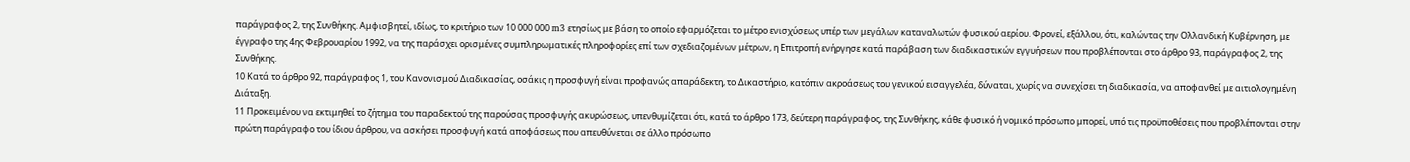παράγραφος 2, της Συνθήκης. Αμφισβητεί, ιδίως, το κριτήριο των 10 000 000 m3 ετησίως με βάση το οποίο εφαρμόζεται το μέτρο ενισχύσεως υπέρ των μεγάλων καταναλωτών φυσικού αερίου. Φρονεί, εξάλλου, ότι, καλώντας την Ολλανδική Κυβέρνηση, με έγγραφο της 4ης Φεβρουαρίου 1992, να της παράσχει ορισμένες συμπληρωματικές πληροφορίες επί των σχεδιαζομένων μέτρων, η Επιτροπή ενήργησε κατά παράβαση των διαδικαστικών εγγυήσεων που προβλέπονται στο άρθρο 93, παράγραφος 2, της Συνθήκης.
10 Κατά το άρθρο 92, παράγραφος 1, του Κανονισμού Διαδικασίας, οσάκις η προσφυγή είναι προφανώς απαράδεκτη, το Δικαστήριο, κατόπιν ακροάσεως του γενικού εισαγγελέα, δύναται, χωρίς να συνεχίσει τη διαδικασία, να αποφανθεί με αιτιολογημένη Διάταξη.
11 Προκειμένου να εκτιμηθεί το ζήτημα του παραδεκτού της παρούσας προσφυγής ακυρώσεως, υπενθυμίζεται ότι, κατά το άρθρο 173, δεύτερη παράγραφος, της Συνθήκης, κάθε φυσικό ή νομικό πρόσωπο μπορεί, υπό τις προϋποθέσεις που προβλέπονται στην πρώτη παράγραφο του ίδιου άρθρου, να ασκήσει προσφυγή κατά αποφάσεως που απευθύνεται σε άλλο πρόσωπο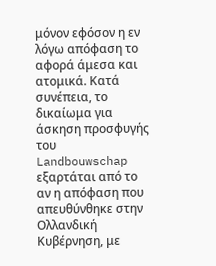μόνον εφόσον η εν λόγω απόφαση το αφορά άμεσα και ατομικά. Κατά συνέπεια, το δικαίωμα για άσκηση προσφυγής του Landbouwschap εξαρτάται από το αν η απόφαση που απευθύνθηκε στην Ολλανδική Κυβέρνηση, με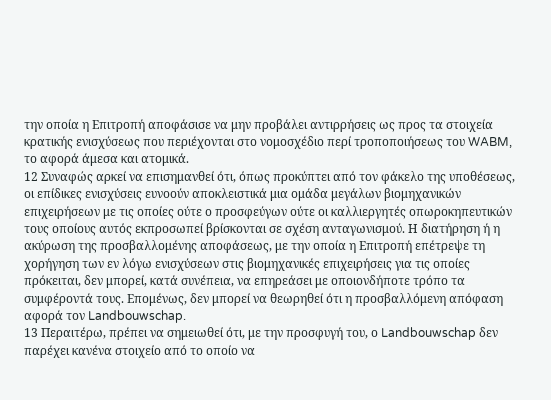την οποία η Επιτροπή αποφάσισε να μην προβάλει αντιρρήσεις ως προς τα στοιχεία κρατικής ενισχύσεως που περιέχονται στο νομοσχέδιο περί τροποποιήσεως του WABM, το αφορά άμεσα και ατομικά.
12 Συναφώς αρκεί να επισημανθεί ότι, όπως προκύπτει από τον φάκελο της υποθέσεως, οι επίδικες ενισχύσεις ευνοούν αποκλειστικά μια ομάδα μεγάλων βιομηχανικών επιχειρήσεων με τις οποίες ούτε ο προσφεύγων ούτε οι καλλιεργητές οπωροκηπευτικών τους οποίους αυτός εκπροσωπεί βρίσκονται σε σχέση ανταγωνισμού. Η διατήρηση ή η ακύρωση της προσβαλλομένης αποφάσεως, με την οποία η Επιτροπή επέτρεψε τη χορήγηση των εν λόγω ενισχύσεων στις βιομηχανικές επιχειρήσεις για τις οποίες πρόκειται, δεν μπορεί, κατά συνέπεια, να επηρεάσει με οποιονδήποτε τρόπο τα συμφέροντά τους. Επομένως, δεν μπορεί να θεωρηθεί ότι η προσβαλλόμενη απόφαση αφορά τον Landbouwschap.
13 Περαιτέρω, πρέπει να σημειωθεί ότι, με την προσφυγή του, ο Landbouwschap δεν παρέχει κανένα στοιχείο από το οποίο να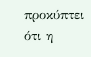προκύπτει ότι η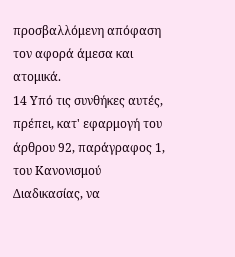προσβαλλόμενη απόφαση τον αφορά άμεσα και ατομικά.
14 Υπό τις συνθήκες αυτές, πρέπει, κατ' εφαρμογή του άρθρου 92, παράγραφος 1, του Κανονισμού Διαδικασίας, να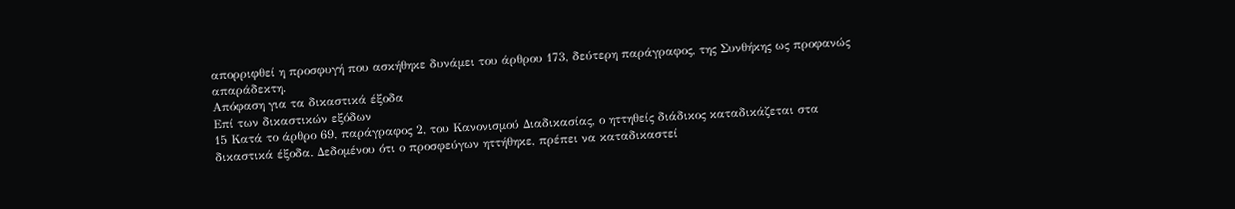απορριφθεί η προσφυγή που ασκήθηκε δυνάμει του άρθρου 173, δεύτερη παράγραφος, της Συνθήκης ως προφανώς απαράδεκτη.
Απόφαση για τα δικαστικά έξοδα
Επί των δικαστικών εξόδων
15 Κατά το άρθρο 69, παράγραφος 2, του Κανονισμού Διαδικασίας, ο ηττηθείς διάδικος καταδικάζεται στα δικαστικά έξοδα. Δεδομένου ότι ο προσφεύγων ηττήθηκε, πρέπει να καταδικαστεί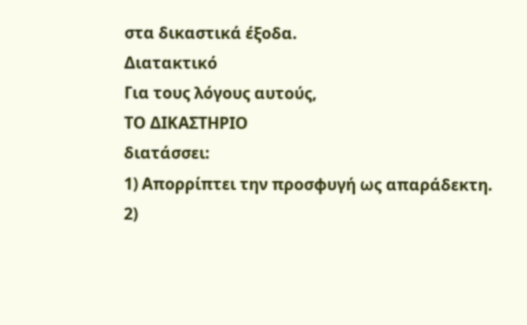στα δικαστικά έξοδα.
Διατακτικό
Για τους λόγους αυτούς,
ΤΟ ΔΙΚΑΣΤΗΡΙΟ
διατάσσει:
1) Απορρίπτει την προσφυγή ως απαράδεκτη.
2)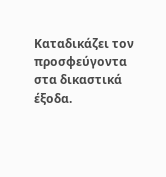Καταδικάζει τον προσφεύγοντα στα δικαστικά έξοδα.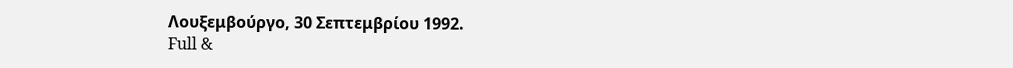Λουξεμβούργο, 30 Σεπτεμβρίου 1992.
Full &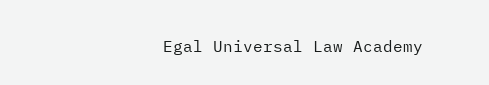Egal Universal Law Academy